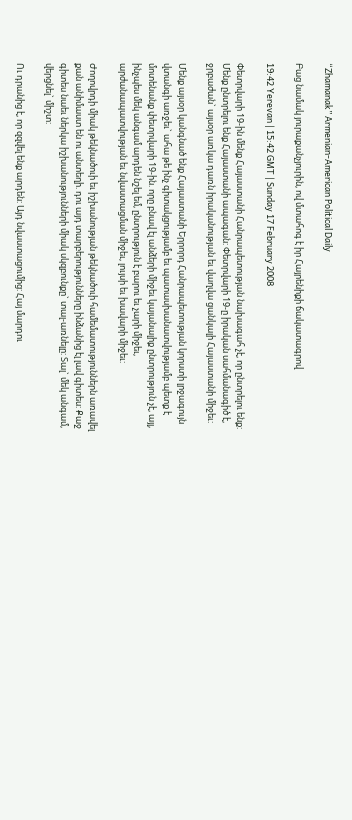“Zhamanak” Armenian-American Political Daily

Բաց նամակ յուրաքանչյուրին, ով մտահոգ է իր Հայրենիքի ճակատագրով

19:42 Yerevan | 15:42 GMT | Sunday 17 February 2008

Փետրվարի 19-ին մենք Հայաստանի Հանրապետության նախագահ չէ, որ ընտրելու ենք: Մենք ընտրելու ենք Հայաստանի ապագան: Փետրվարի 19-ը իրական սահմանագիծ է, ջրբաժան` այսօր առկա դառն իրականության եւ վաղվա ցանկալի Հայաստանի միջեւ:

Մենք այսօր կանգնած ենք Հայաստանի Երրորդ Հանրապետության կորստի լրջագույն վտանգի առջեւ` ահա թե ինչ գիտակցությամբ եւ պատասխանատվությամբ պետք է մոտենանք փետրվարի 19-ին. որը բնավ էլ անձերի միջեւ կայանալիք ընտրություն չէ, այլ, ինչպես մեկ անգամ արդեն նշել եմ, ընտրություն է բարու եւ չարի միջեւ, արժանապատվության եւ նվաստացման միջեւ, լույսի եւ խավարի միջեւ:

Ժողովրդի միակ թեկնածուի եւ իշխանության թեկնածուի համեմատություններն առավել քան անիմաստ են ու անտեղի. դու այդ տարբերությունները ինձանից էլ լավ գիտես: Քաջ գիտես նաեւ ներկա իշխանությունների միակ սկզբունքը` տալ-առնելը: Տալ` մեկ անգամ, վերցնել` միշտ:

Ու դրանից է, որ զզվել ենք արդեն: Այդ նվաստացումից: Հայ մարդու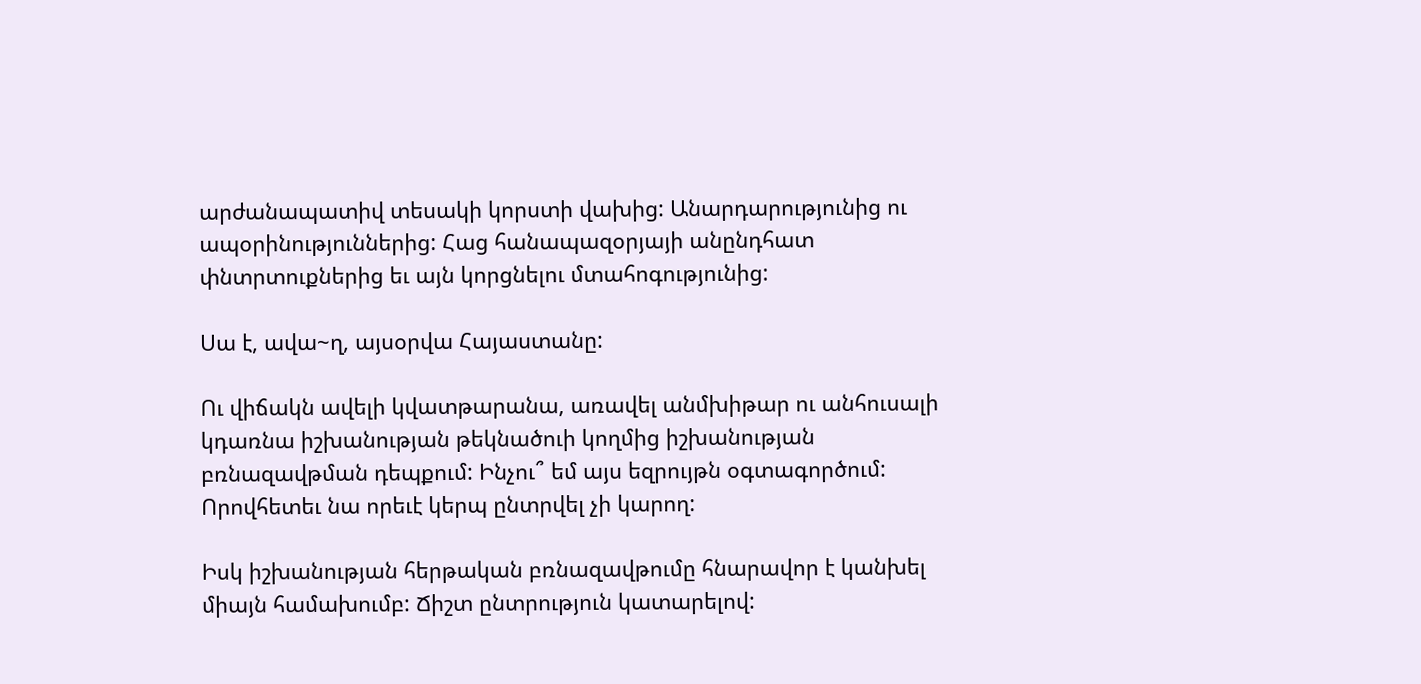արժանապատիվ տեսակի կորստի վախից: Անարդարությունից ու ապօրինություններից: Հաց հանապազօրյայի անընդհատ փնտրտուքներից եւ այն կորցնելու մտահոգությունից:

Սա է, ավա~ղ, այսօրվա Հայաստանը:

Ու վիճակն ավելի կվատթարանա, առավել անմխիթար ու անհուսալի կդառնա իշխանության թեկնածուի կողմից իշխանության բռնազավթման դեպքում: Ինչու՞ եմ այս եզրույթն օգտագործում: Որովհետեւ նա որեւէ կերպ ընտրվել չի կարող:

Իսկ իշխանության հերթական բռնազավթումը հնարավոր է կանխել միայն համախումբ: Ճիշտ ընտրություն կատարելով: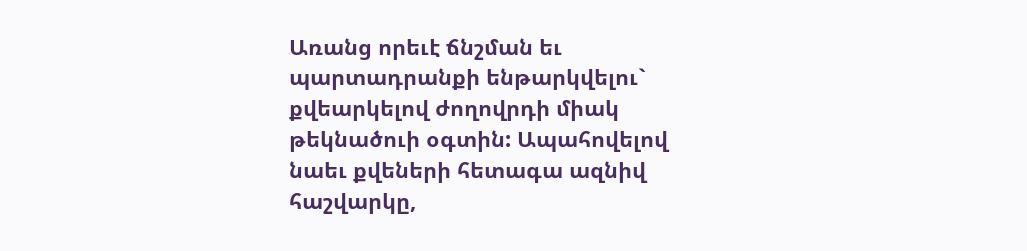Առանց որեւէ ճնշման եւ պարտադրանքի ենթարկվելու` քվեարկելով ժողովրդի միակ թեկնածուի օգտին: Ապահովելով նաեւ քվեների հետագա ազնիվ հաշվարկը,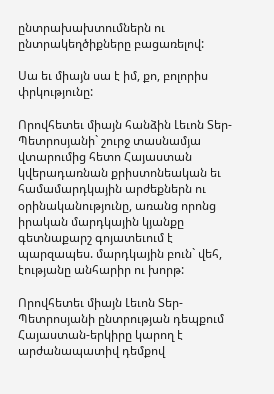ընտրախախտումներն ու ընտրակեղծիքները բացառելով:

Սա եւ միայն սա է իմ, քո, բոլորիս փրկությունը:

Որովհետեւ միայն հանձին Լեւոն Տեր-Պետրոսյանի` շուրջ տասնամյա վտարումից հետո Հայաստան կվերադառնան քրիստոնեական եւ համամարդկային արժեքներն ու օրինականությունը, առանց որոնց իրական մարդկային կյանքը գետնաքարշ գոյատեւում է պարզապես. մարդկային բուն` վեհ, էությանը անհարիր ու խորթ:

Որովհետեւ միայն Լեւոն Տեր-Պետրոսյանի ընտրության դեպքում Հայաստան-երկիրը կարող է արժանապատիվ դեմքով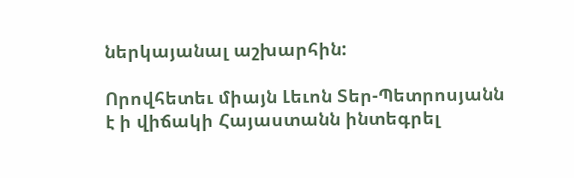ներկայանալ աշխարհին:

Որովհետեւ միայն Լեւոն Տեր-Պետրոսյանն է ի վիճակի Հայաստանն ինտեգրել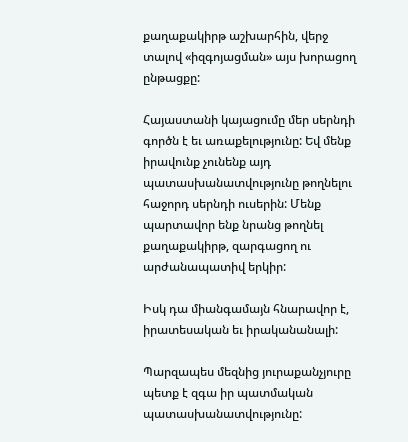քաղաքակիրթ աշխարհին, վերջ տալով «իզգոյացման» այս խորացող ընթացքը:

Հայաստանի կայացումը մեր սերնդի գործն է եւ առաքելությունը: Եվ մենք իրավունք չունենք այդ պատասխանատվությունը թողնելու հաջորդ սերնդի ուսերին: Մենք պարտավոր ենք նրանց թողնել քաղաքակիրթ, զարգացող ու արժանապատիվ երկիր:

Իսկ դա միանգամայն հնարավոր է, իրատեսական եւ իրականանալի:

Պարզապես մեզնից յուրաքանչյուրը պետք է զգա իր պատմական պատասխանատվությունը: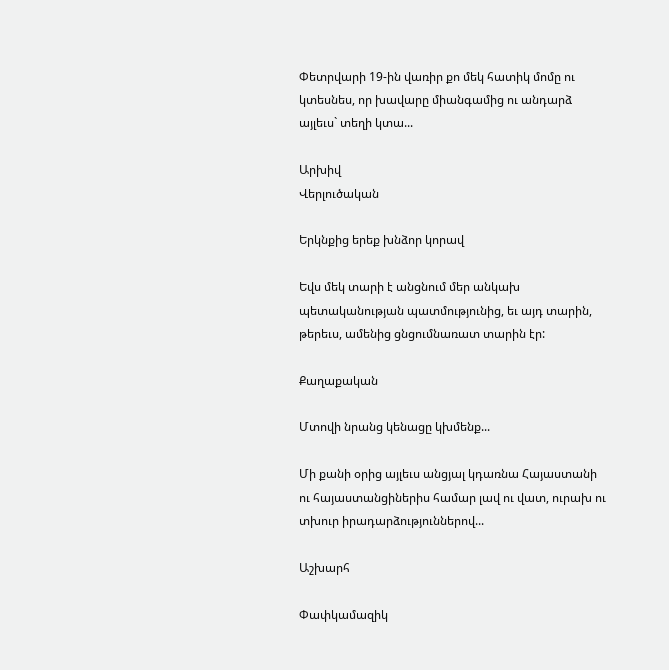Փետրվարի 19-ին վառիր քո մեկ հատիկ մոմը ու կտեսնես, որ խավարը միանգամից ու անդարձ այլեւս` տեղի կտա...

Արխիվ
Վերլուծական

Երկնքից երեք խնձոր կորավ

Եվս մեկ տարի է անցնում մեր անկախ պետականության պատմությունից, եւ այդ տարին, թերեւս, ամենից ցնցումնառատ տարին էր:

Քաղաքական

Մտովի նրանց կենացը կխմենք...

Մի քանի օրից այլեւս անցյալ կդառնա Հայաստանի ու հայաստանցիներիս համար լավ ու վատ, ուրախ ու տխուր իրադարձություններով...

Աշխարհ

Փափկամազիկ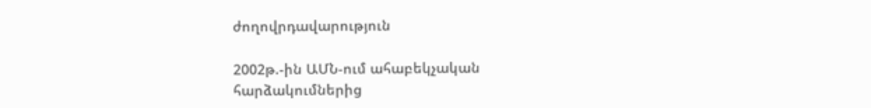ժողովրդավարություն

2002թ.-ին ԱՄՆ-ում ահաբեկչական հարձակումներից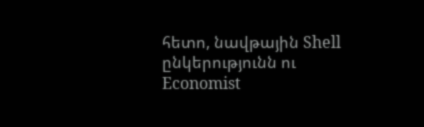հետո, նավթային Shell ընկերությունն ու Economist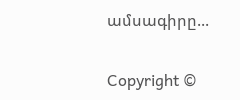ամսագիրը...

Copyright ©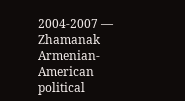2004-2007 — Zhamanak Armenian-American political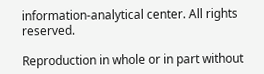information-analytical center. All rights reserved.

Reproduction in whole or in part without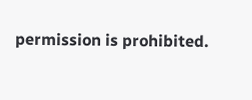permission is prohibited.